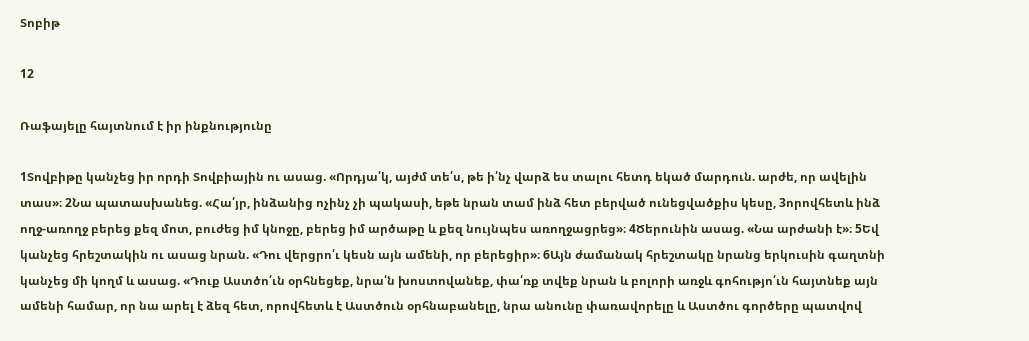Տոբիթ

12

Ռաֆայելը հայտնում է իր ինքնությունը

1Տովբիթը կանչեց իր որդի Տովբիային ու ասաց. «Որդյա՛կ, այժմ տե՛ս, թե ի՛նչ վարձ ես տալու հետդ եկած մարդուն. արժե, որ ավելին տաս»։ 2Նա պատասխանեց. «Հա՛յր, ինձանից ոչինչ չի պակասի, եթե նրան տամ ինձ հետ բերված ունեցվածքիս կեսը, 3որովհետև ինձ ողջ-առողջ բերեց քեզ մոտ, բուժեց իմ կնոջը, բերեց իմ արծաթը և քեզ նույնպես առողջացրեց»։ 4Ծերունին ասաց. «Նա արժանի է»։ 5Եվ կանչեց հրեշտակին ու ասաց նրան. «Դու վերցրո՛ւ կեսն այն ամենի, որ բերեցիր»։ 6Այն ժամանակ հրեշտակը նրանց երկուսին գաղտնի կանչեց մի կողմ և ասաց. «Դուք Աստծո՛ւն օրհնեցեք, նրա՛ն խոստովանեք, փա՛ռք տվեք նրան և բոլորի առջև գոհությո՛ւն հայտնեք այն ամենի համար, որ նա արել է ձեզ հետ, որովհետև է Աստծուն օրհնաբանելը, նրա անունը փառավորելը և Աստծու գործերը պատվով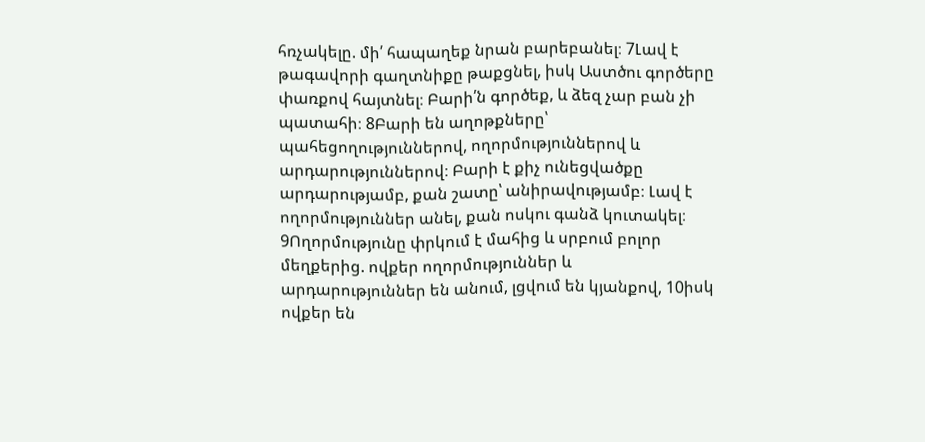հռչակելը. մի՛ հապաղեք նրան բարեբանել։ 7Լավ է թագավորի գաղտնիքը թաքցնել, իսկ Աստծու գործերը փառքով հայտնել։ Բարի՛ն գործեք, և ձեզ չար բան չի պատահի։ 8Բարի են աղոթքները՝ պահեցողություններով, ողորմություններով և արդարություններով։ Բարի է քիչ ունեցվածքը արդարությամբ, քան շատը՝ անիրավությամբ։ Լավ է ողորմություններ անել, քան ոսկու գանձ կուտակել։ 9Ողորմությունը փրկում է մահից և սրբում բոլոր մեղքերից. ովքեր ողորմություններ և արդարություններ են անում, լցվում են կյանքով, 10իսկ ովքեր են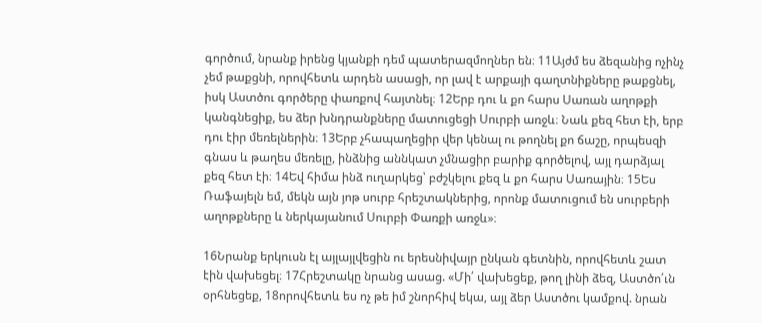գործում, նրանք իրենց կյանքի դեմ պատերազմողներ են։ 11Այժմ ես ձեզանից ոչինչ չեմ թաքցնի, որովհետև արդեն ասացի, որ լավ է արքայի գաղտնիքները թաքցնել, իսկ Աստծու գործերը փառքով հայտնել։ 12Երբ դու և քո հարս Սառան աղոթքի կանգնեցիք, ես ձեր խնդրանքները մատուցեցի Սուրբի առջև։ Նաև քեզ հետ էի, երբ դու էիր մեռելներին։ 13Երբ չհապաղեցիր վեր կենալ ու թողնել քո ճաշը, որպեսզի գնաս և թաղես մեռելը, ինձնից աննկատ չմնացիր բարիք գործելով, այլ դարձյալ քեզ հետ էի։ 14Եվ հիմա ինձ ուղարկեց՝ բժշկելու քեզ և քո հարս Սառային։ 15Ես Ռաֆայելն եմ, մեկն այն յոթ սուրբ հրեշտակներից, որոնք մատուցում են սուրբերի աղոթքները և ներկայանում Սուրբի Փառքի առջև»։

16Նրանք երկուսն էլ այլայլվեցին ու երեսնիվայր ընկան գետնին, որովհետև շատ էին վախեցել։ 17Հրեշտակը նրանց ասաց. «Մի՛ վախեցեք, թող լինի ձեզ, Աստծո՛ւն օրհնեցեք, 18որովհետև ես ոչ թե իմ շնորհիվ եկա, այլ ձեր Աստծու կամքով. նրան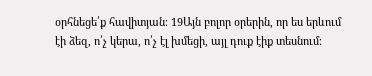օրհնեցե՛ք հավիտյան։ 19Այն բոլոր օրերին, որ ես երևում էի ձեզ, ո՛չ կերա, ո՛չ էլ խմեցի, այլ դուք էիք տեսնում։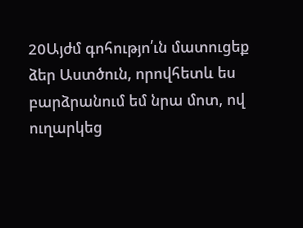20Այժմ գոհությո՛ւն մատուցեք ձեր Աստծուն, որովհետև ես բարձրանում եմ նրա մոտ, ով ուղարկեց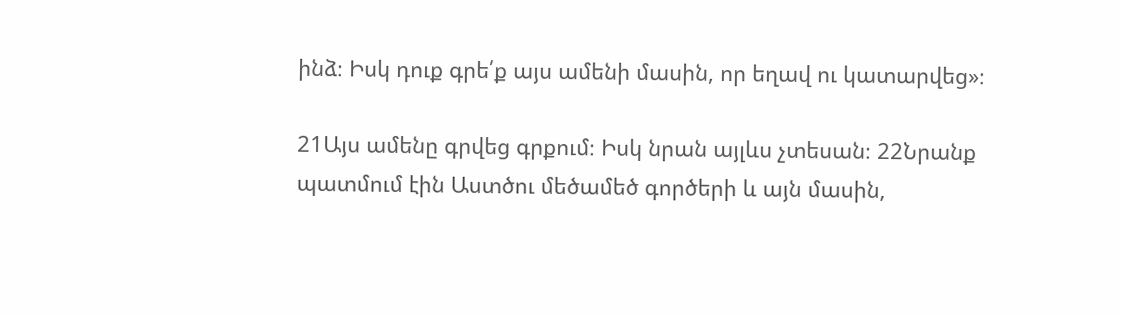ինձ։ Իսկ դուք գրե՛ք այս ամենի մասին, որ եղավ ու կատարվեց»։

21Այս ամենը գրվեց գրքում։ Իսկ նրան այլևս չտեսան։ 22Նրանք պատմում էին Աստծու մեծամեծ գործերի և այն մասին,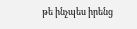թե ինչպես իրենց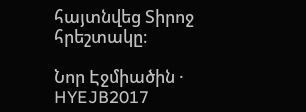հայտնվեց Տիրոջ հրեշտակը։

Նոր Էջմիածին · HYEJB2017